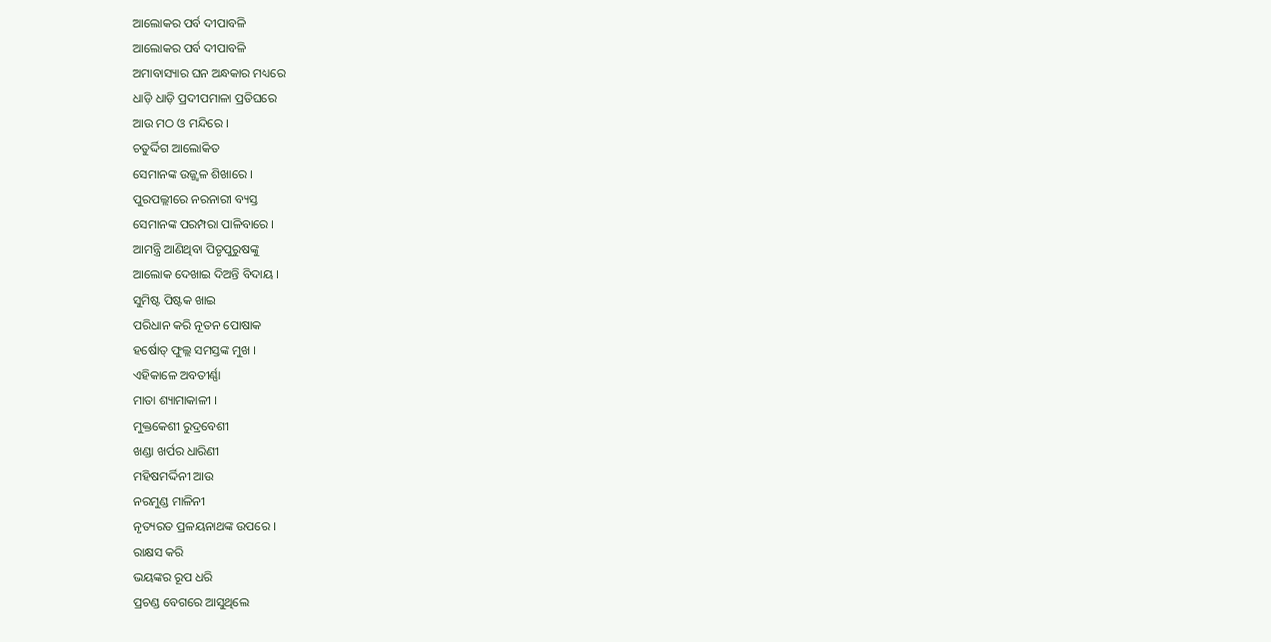ଆଲୋକର ପର୍ବ ଦୀପାବଳି
ଆଲୋକର ପର୍ବ ଦୀପାବଳି
ଅମାବାସ୍ୟାର ଘନ ଅନ୍ଧକାର ମଧ୍ୟରେ
ଧାଡ଼ି ଧାଡ଼ି ପ୍ରଦୀପମାଳା ପ୍ରତିଘରେ
ଆଉ ମଠ ଓ ମନ୍ଦିରେ ।
ଚତୁର୍ଦ୍ଦିଗ ଆଲୋକିତ
ସେମାନଙ୍କ ଉଜ୍ଜ୍ୱଳ ଶିଖାରେ ।
ପୁରପଲ୍ଲୀରେ ନରନାରୀ ବ୍ୟସ୍ତ
ସେମାନଙ୍କ ପରମ୍ପରା ପାଳିବାରେ ।
ଆମନ୍ତ୍ରି ଆଣିଥିବା ପିତୃପୁରୁଷଙ୍କୁ
ଆଲୋକ ଦେଖାଇ ଦିଅନ୍ତି ବିଦାୟ ।
ସୁମିଷ୍ଟ ପିଷ୍ଟକ ଖାଇ
ପରିଧାନ କରି ନୂତନ ପୋଷାକ
ହର୍ଷୋତ୍ ଫୁଲ୍ଲ ସମସ୍ତଙ୍କ ମୁଖ ।
ଏହିକାଳେ ଅବତୀର୍ଣ୍ଣା
ମାତା ଶ୍ୟାମାକାଳୀ ।
ମୁକ୍ତକେଶୀ ରୁଦ୍ରବେଶୀ
ଖଣ୍ଡା ଖର୍ପର ଧାରିଣୀ
ମହିଷମର୍ଦ୍ଦିନୀ ଆଉ
ନରମୁଣ୍ଡ ମାଳିନୀ
ନୃତ୍ୟରତ ପ୍ରଳୟନାଥଙ୍କ ଉପରେ ।
ରାକ୍ଷସ କରି
ଭୟଙ୍କର ରୂପ ଧରି
ପ୍ରଚଣ୍ଡ ବେଗରେ ଆସୁଥିଲେ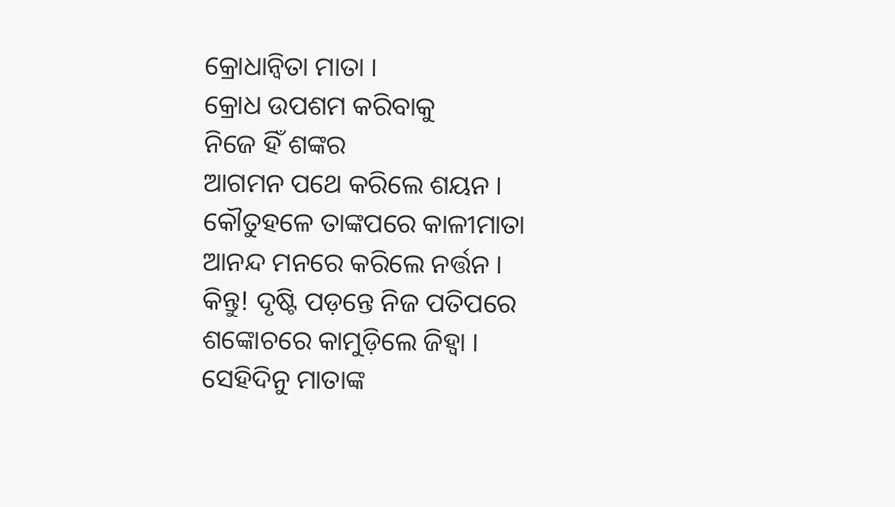କ୍ରୋଧାନ୍ବିତା ମାତା ।
କ୍ରୋଧ ଉପଶମ କରିବାକୁ
ନିଜେ ହିଁ ଶଙ୍କର
ଆଗମନ ପଥେ କରିଲେ ଶୟନ ।
କୌତୁହଳେ ତାଙ୍କପରେ କାଳୀମାତା
ଆନନ୍ଦ ମନରେ କରିଲେ ନର୍ତ୍ତନ ।
କିନ୍ତୁ! ଦୃଷ୍ଟି ପଡ଼ନ୍ତେ ନିଜ ପତିପରେ
ଶଙ୍କୋଚରେ କାମୁଡ଼ିଲେ ଜିହ୍ବା ।
ସେହିଦିନୁ ମାତାଙ୍କ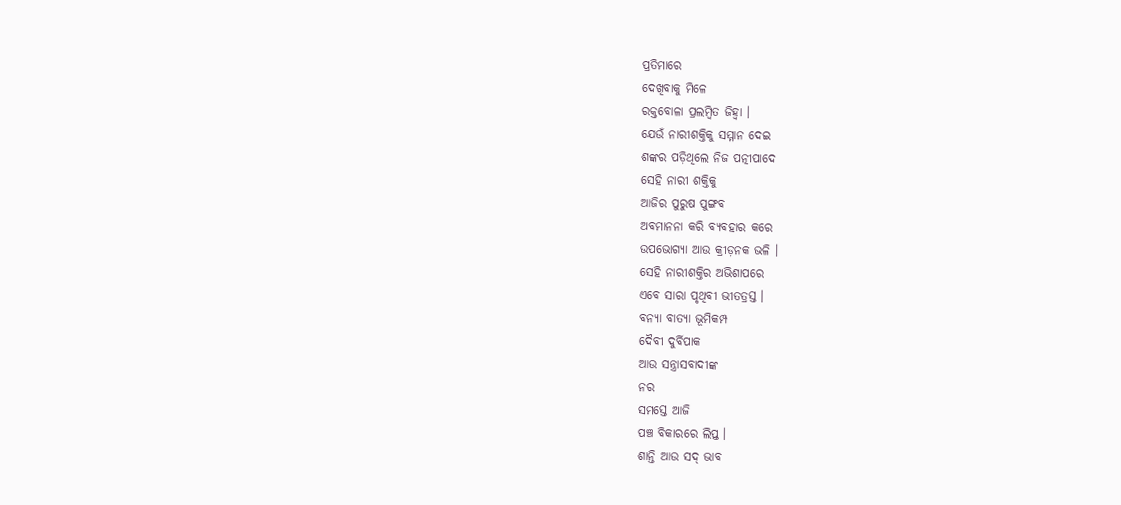ପ୍ରତିମାରେ
ଦେଖିବାକୁ ମିଳେ
ରକ୍ତବୋଳା ପ୍ରଲମ୍ବିତ ଜିହ୍ବା ।
ଯେଉଁ ନାରୀଶକ୍ତିକୁ ସମ୍ମାନ ଦେଇ
ଶଙ୍କର ପଡ଼ିଥିଲେ ନିଜ ପତ୍ନୀପାଦେ
ସେହି ନାରୀ ଶକ୍ତିକୁ
ଆଜିର ପୁରୁଷ ପୁଙ୍ଗବ
ଅବମାନନା କରି ବ୍ୟବହାର କରେ
ଉପଭୋଗ୍ୟା ଆଉ କ୍ରୀଡ଼ନକ ଭଳି ।
ସେହି ନାରୀଶକ୍ତିର ଅଭିଶାପରେ
ଏବେ ସାରା ପୃଥିବୀ ଭୀତତ୍ରସ୍ତ ।
ବନ୍ଯା ବାତ୍ଯା ଭୂମିକମ୍ପ
ଦୈବୀ ଦୁର୍ବିପାକ
ଆଉ ସନ୍ତ୍ରାସବାଦୀଙ୍କ
ନର
ସମସ୍ତେ ଆଜି
ପଞ୍ଚ ବିକାରରେ ଲିପ୍ତ ।
ଶାନ୍ତି ଆଉ ସଦ୍ ଭାବ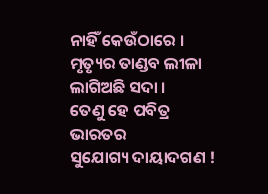ନାହିଁ କେଉଁଠାରେ ।
ମୃତ୍ୟୃର ତାଣ୍ଡବ ଲୀଳା
ଲାଗିଅଛି ସଦା ।
ତେଣୁ ହେ ପବିତ୍ର ଭାରତର
ସୁଯୋଗ୍ୟ ଦାୟାଦଗଣ !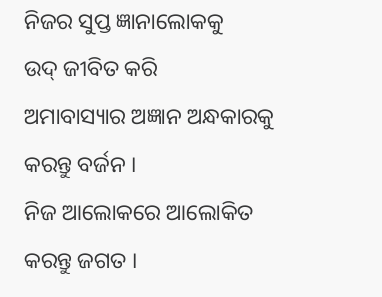ନିଜର ସୁପ୍ତ ଜ୍ଞାନାଲୋକକୁ
ଉଦ୍ ଜୀବିତ କରି
ଅମାବାସ୍ୟାର ଅଜ୍ଞାନ ଅନ୍ଧକାରକୁ
କରନ୍ତୁ ବର୍ଜନ ।
ନିଜ ଆଲୋକରେ ଆଲୋକିତ
କରନ୍ତୁ ଜଗତ ।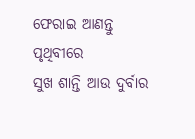ଫେରାଇ ଆଣନ୍ତୁ ପୃଥିବୀରେ
ସୁଖ ଶାନ୍ତି ଆଉ ଦୁର୍ବାର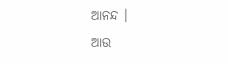ଆନନ୍ଦ ।
ଆଉ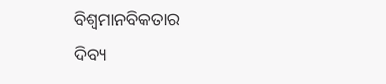ବିଶ୍ବମାନବିକତାର
ଦିବ୍ୟ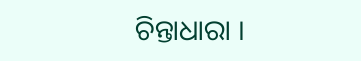ଚିନ୍ତାଧାରା ।